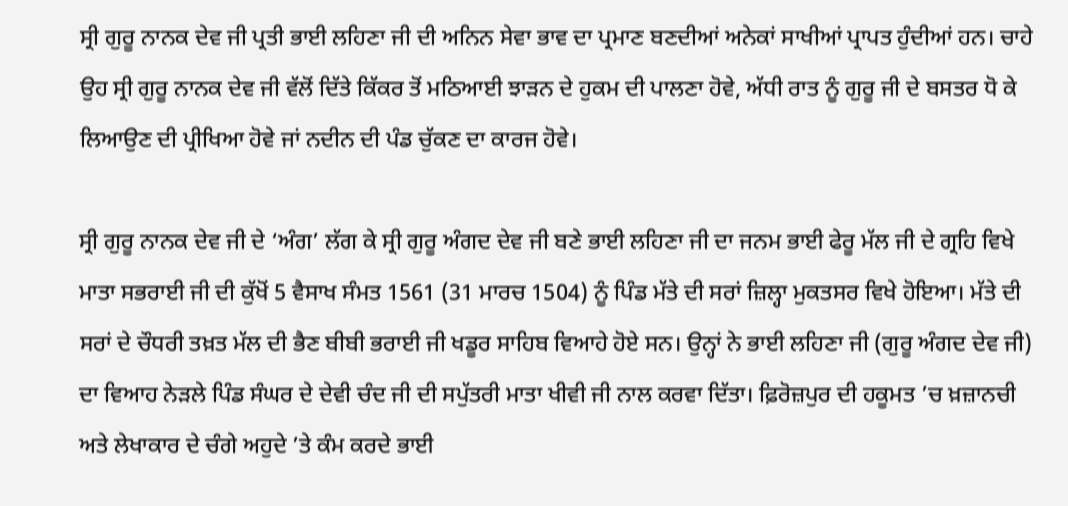ਸ੍ਰੀ ਗੁਰੂ ਨਾਨਕ ਦੇਵ ਜੀ ਪ੍ਰਤੀ ਭਾਈ ਲਹਿਣਾ ਜੀ ਦੀ ਅਨਿਨ ਸੇਵਾ ਭਾਵ ਦਾ ਪ੍ਰਮਾਣ ਬਣਦੀਆਂ ਅਨੇਕਾਂ ਸਾਖੀਆਂ ਪ੍ਰਾਪਤ ਹੁੰਦੀਆਂ ਹਨ। ਚਾਹੇ ਉਹ ਸ੍ਰੀ ਗੁਰੂ ਨਾਨਕ ਦੇਵ ਜੀ ਵੱਲੋਂ ਦਿੱਤੇ ਕਿੱਕਰ ਤੋਂ ਮਠਿਆਈ ਝਾੜਨ ਦੇ ਹੁਕਮ ਦੀ ਪਾਲਣਾ ਹੋਵੇ, ਅੱਧੀ ਰਾਤ ਨੂੰ ਗੁਰੂ ਜੀ ਦੇ ਬਸਤਰ ਧੋ ਕੇ ਲਿਆਉਣ ਦੀ ਪ੍ਰੀਖਿਆ ਹੋਵੇ ਜਾਂ ਨਦੀਨ ਦੀ ਪੰਡ ਚੁੱਕਣ ਦਾ ਕਾਰਜ ਹੋਵੇ।

ਸ੍ਰੀ ਗੁਰੂ ਨਾਨਕ ਦੇਵ ਜੀ ਦੇ ‘ਅੰਗ’ ਲੱਗ ਕੇ ਸ੍ਰੀ ਗੁਰੂ ਅੰਗਦ ਦੇਵ ਜੀ ਬਣੇ ਭਾਈ ਲਹਿਣਾ ਜੀ ਦਾ ਜਨਮ ਭਾਈ ਫੇਰੂ ਮੱਲ ਜੀ ਦੇ ਗ੍ਰਹਿ ਵਿਖੇ ਮਾਤਾ ਸਭਰਾਈ ਜੀ ਦੀ ਕੁੱਖੋਂ 5 ਵੈਸਾਖ ਸੰਮਤ 1561 (31 ਮਾਰਚ 1504) ਨੂੰ ਪਿੰਡ ਮੱਤੇ ਦੀ ਸਰਾਂ ਜ਼ਿਲ੍ਹਾ ਮੁਕਤਸਰ ਵਿਖੇ ਹੋਇਆ। ਮੱਤੇ ਦੀ ਸਰਾਂ ਦੇ ਚੌਧਰੀ ਤਖ਼ਤ ਮੱਲ ਦੀ ਭੈਣ ਬੀਬੀ ਭਰਾਈ ਜੀ ਖਡੂਰ ਸਾਹਿਬ ਵਿਆਹੇ ਹੋਏ ਸਨ। ਉਨ੍ਹਾਂ ਨੇ ਭਾਈ ਲਹਿਣਾ ਜੀ (ਗੁਰੂ ਅੰਗਦ ਦੇਵ ਜੀ) ਦਾ ਵਿਆਹ ਨੇੜਲੇ ਪਿੰਡ ਸੰਘਰ ਦੇ ਦੇਵੀ ਚੰਦ ਜੀ ਦੀ ਸਪੁੱਤਰੀ ਮਾਤਾ ਖੀਵੀ ਜੀ ਨਾਲ ਕਰਵਾ ਦਿੱਤਾ। ਫ਼ਿਰੋਜ਼ਪੁਰ ਦੀ ਹਕੂਮਤ ’ਚ ਖ਼ਜ਼ਾਨਚੀ ਅਤੇ ਲੇਖਾਕਾਰ ਦੇ ਚੰਗੇ ਅਹੁਦੇ ’ਤੇ ਕੰਮ ਕਰਦੇ ਭਾਈ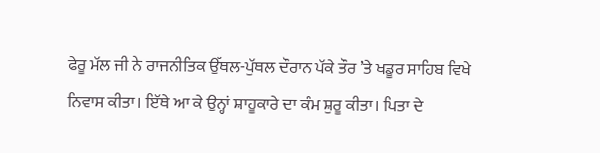ਫੇਰੂ ਮੱਲ ਜੀ ਨੇ ਰਾਜਨੀਤਿਕ ਉੱਥਲ-ਪੁੱਥਲ ਦੌਰਾਨ ਪੱਕੇ ਤੌਰ ’ਤੇ ਖਡੂਰ ਸਾਹਿਬ ਵਿਖੇ ਨਿਵਾਸ ਕੀਤਾ। ਇੱਥੇ ਆ ਕੇ ਉਨ੍ਹਾਂ ਸ਼ਾਹੂਕਾਰੇ ਦਾ ਕੰਮ ਸ਼ੁਰੂ ਕੀਤਾ। ਪਿਤਾ ਦੇ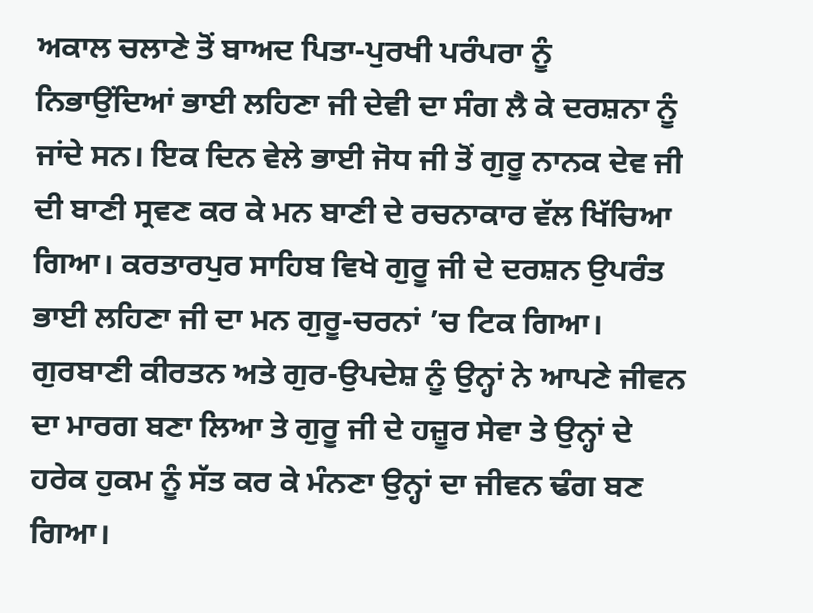ਅਕਾਲ ਚਲਾਣੇ ਤੋਂ ਬਾਅਦ ਪਿਤਾ-ਪੁਰਖੀ ਪਰੰਪਰਾ ਨੂੰ ਨਿਭਾਉਂਦਿਆਂ ਭਾਈ ਲਹਿਣਾ ਜੀ ਦੇਵੀ ਦਾ ਸੰਗ ਲੈ ਕੇ ਦਰਸ਼ਨਾ ਨੂੰ ਜਾਂਦੇ ਸਨ। ਇਕ ਦਿਨ ਵੇਲੇ ਭਾਈ ਜੋਧ ਜੀ ਤੋਂ ਗੁਰੂ ਨਾਨਕ ਦੇਵ ਜੀ ਦੀ ਬਾਣੀ ਸ੍ਰਵਣ ਕਰ ਕੇ ਮਨ ਬਾਣੀ ਦੇ ਰਚਨਾਕਾਰ ਵੱਲ ਖਿੱਚਿਆ ਗਿਆ। ਕਰਤਾਰਪੁਰ ਸਾਹਿਬ ਵਿਖੇ ਗੁਰੂ ਜੀ ਦੇ ਦਰਸ਼ਨ ਉਪਰੰਤ ਭਾਈ ਲਹਿਣਾ ਜੀ ਦਾ ਮਨ ਗੁਰੂ-ਚਰਨਾਂ ’ਚ ਟਿਕ ਗਿਆ। ਗੁਰਬਾਣੀ ਕੀਰਤਨ ਅਤੇ ਗੁਰ-ਉਪਦੇਸ਼ ਨੂੰ ਉਨ੍ਹਾਂ ਨੇ ਆਪਣੇ ਜੀਵਨ ਦਾ ਮਾਰਗ ਬਣਾ ਲਿਆ ਤੇ ਗੁਰੂ ਜੀ ਦੇ ਹਜ਼ੂਰ ਸੇਵਾ ਤੇ ਉਨ੍ਹਾਂ ਦੇ ਹਰੇਕ ਹੁਕਮ ਨੂੰ ਸੱਤ ਕਰ ਕੇ ਮੰਨਣਾ ਉਨ੍ਹਾਂ ਦਾ ਜੀਵਨ ਢੰਗ ਬਣ ਗਿਆ।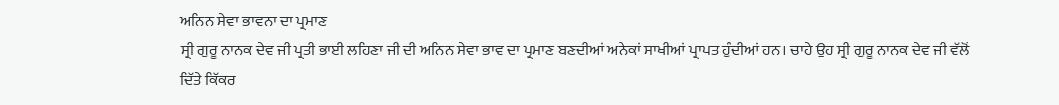ਅਨਿਨ ਸੇਵਾ ਭਾਵਨਾ ਦਾ ਪ੍ਰਮਾਣ
ਸ੍ਰੀ ਗੁਰੂ ਨਾਨਕ ਦੇਵ ਜੀ ਪ੍ਰਤੀ ਭਾਈ ਲਹਿਣਾ ਜੀ ਦੀ ਅਨਿਨ ਸੇਵਾ ਭਾਵ ਦਾ ਪ੍ਰਮਾਣ ਬਣਦੀਆਂ ਅਨੇਕਾਂ ਸਾਖੀਆਂ ਪ੍ਰਾਪਤ ਹੁੰਦੀਆਂ ਹਨ। ਚਾਹੇ ਉਹ ਸ੍ਰੀ ਗੁਰੂ ਨਾਨਕ ਦੇਵ ਜੀ ਵੱਲੋਂ ਦਿੱਤੇ ਕਿੱਕਰ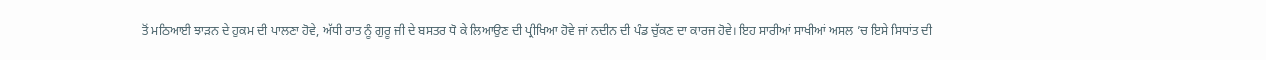ਤੋਂ ਮਠਿਆਈ ਝਾੜਨ ਦੇ ਹੁਕਮ ਦੀ ਪਾਲਣਾ ਹੋਵੇ, ਅੱਧੀ ਰਾਤ ਨੂੰ ਗੁਰੂ ਜੀ ਦੇ ਬਸਤਰ ਧੋ ਕੇ ਲਿਆਉਣ ਦੀ ਪ੍ਰੀਖਿਆ ਹੋਵੇ ਜਾਂ ਨਦੀਨ ਦੀ ਪੰਡ ਚੁੱਕਣ ਦਾ ਕਾਰਜ ਹੋਵੇ। ਇਹ ਸਾਰੀਆਂ ਸਾਖੀਆਂ ਅਸਲ ’ਚ ਇਸੇ ਸਿਧਾਂਤ ਦੀ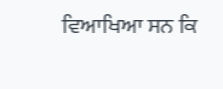ਵਿਆਖਿਆ ਸਨ ਕਿ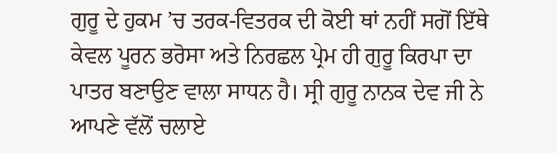ਗੁਰੂ ਦੇ ਹੁਕਮ ’ਚ ਤਰਕ-ਵਿਤਰਕ ਦੀ ਕੋਈ ਥਾਂ ਨਹੀਂ ਸਗੋਂ ਇੱਥੇ ਕੇਵਲ ਪੂਰਨ ਭਰੋਸਾ ਅਤੇ ਨਿਰਛਲ ਪ੍ਰੇਮ ਹੀ ਗੁਰੂ ਕਿਰਪਾ ਦਾ ਪਾਤਰ ਬਣਾਉਣ ਵਾਲਾ ਸਾਧਨ ਹੈ। ਸ੍ਰੀ ਗੁਰੂ ਨਾਨਕ ਦੇਵ ਜੀ ਨੇ ਆਪਣੇ ਵੱਲੋਂ ਚਲਾਏ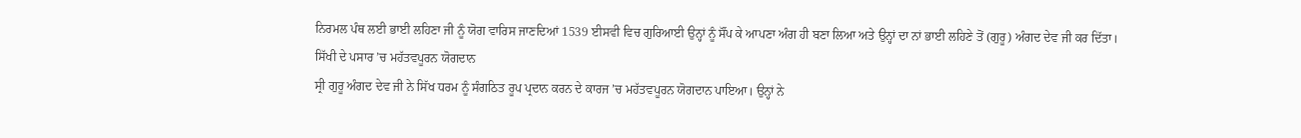ਨਿਰਮਲ ਪੰਥ ਲਈ ਭਾਈ ਲਹਿਣਾ ਜੀ ਨੂੰ ਯੋਗ ਵਾਰਿਸ ਜਾਣਦਿਆਂ 1539 ਈਸਵੀ ਵਿਚ ਗੁਰਿਆਈ ਉਨ੍ਹਾਂ ਨੂੰ ਸੌਂਪ ਕੇ ਆਪਣਾ ਅੰਗ ਹੀ ਬਣਾ ਲਿਆ ਅਤੇ ਉਨ੍ਹਾਂ ਦਾ ਨਾਂ ਭਾਈ ਲਹਿਣੇ ਤੋਂ (ਗੁਰੂ) ਅੰਗਦ ਦੇਵ ਜੀ ਕਰ ਦਿੱਤਾ।
ਸਿੱਖੀ ਦੇ ਪਸਾਰ ’ਚ ਮਹੱਤਵਪੂਰਨ ਯੋਗਦਾਨ
ਸ੍ਰੀ ਗੁਰੂ ਅੰਗਦ ਦੇਵ ਜੀ ਨੇ ਸਿੱਖ ਧਰਮ ਨੂੰ ਸੰਗਠਿਤ ਰੂਪ ਪ੍ਰਦਾਨ ਕਰਨ ਦੇ ਕਾਰਜ ’ਚ ਮਹੱਤਵਪੂਰਨ ਯੋਗਦਾਨ ਪਾਇਆ। ਉਨ੍ਹਾਂ ਨੇ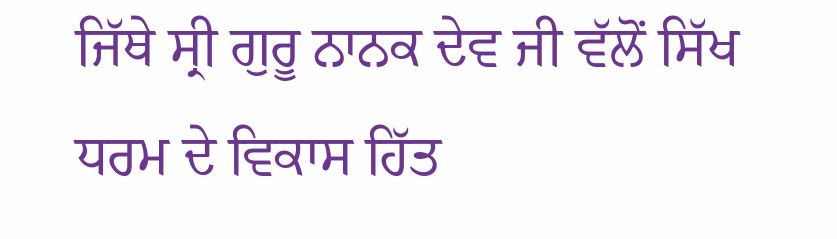ਜਿੱਥੇ ਸ੍ਰੀ ਗੁਰੂ ਨਾਨਕ ਦੇਵ ਜੀ ਵੱਲੋਂ ਸਿੱਖ ਧਰਮ ਦੇ ਵਿਕਾਸ ਹਿੱਤ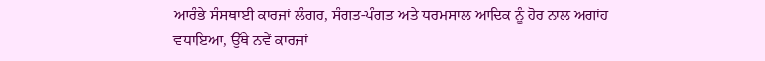ਆਰੰਭੇ ਸੰਸਥਾਈ ਕਾਰਜਾਂ ਲੰਗਰ, ਸੰਗਤ-ਪੰਗਤ ਅਤੇ ਧਰਮਸਾਲ ਆਦਿਕ ਨੂੰ ਹੋਰ ਨਾਲ ਅਗਾਂਹ ਵਧਾਇਆ, ਉੱਥੇ ਨਵੇਂ ਕਾਰਜਾਂ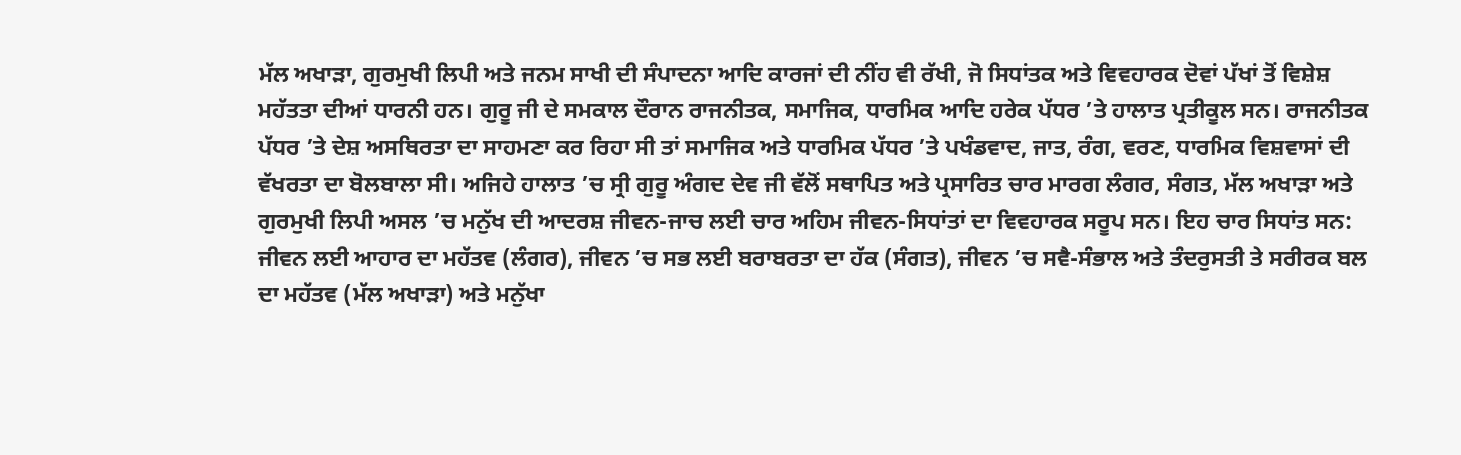ਮੱਲ ਅਖਾੜਾ, ਗੁਰਮੁਖੀ ਲਿਪੀ ਅਤੇ ਜਨਮ ਸਾਖੀ ਦੀ ਸੰਪਾਦਨਾ ਆਦਿ ਕਾਰਜਾਂ ਦੀ ਨੀਂਹ ਵੀ ਰੱਖੀ, ਜੋ ਸਿਧਾਂਤਕ ਅਤੇ ਵਿਵਹਾਰਕ ਦੋਵਾਂ ਪੱਖਾਂ ਤੋਂ ਵਿਸ਼ੇਸ਼ ਮਹੱਤਤਾ ਦੀਆਂ ਧਾਰਨੀ ਹਨ। ਗੁਰੂ ਜੀ ਦੇ ਸਮਕਾਲ ਦੌਰਾਨ ਰਾਜਨੀਤਕ, ਸਮਾਜਿਕ, ਧਾਰਮਿਕ ਆਦਿ ਹਰੇਕ ਪੱਧਰ ’ਤੇ ਹਾਲਾਤ ਪ੍ਰਤੀਕੂਲ ਸਨ। ਰਾਜਨੀਤਕ ਪੱਧਰ ’ਤੇ ਦੇਸ਼ ਅਸਥਿਰਤਾ ਦਾ ਸਾਹਮਣਾ ਕਰ ਰਿਹਾ ਸੀ ਤਾਂ ਸਮਾਜਿਕ ਅਤੇ ਧਾਰਮਿਕ ਪੱਧਰ ’ਤੇ ਪਖੰਡਵਾਦ, ਜਾਤ, ਰੰਗ, ਵਰਣ, ਧਾਰਮਿਕ ਵਿਸ਼ਵਾਸਾਂ ਦੀ ਵੱਖਰਤਾ ਦਾ ਬੋਲਬਾਲਾ ਸੀ। ਅਜਿਹੇ ਹਾਲਾਤ ’ਚ ਸ੍ਰੀ ਗੁਰੂ ਅੰਗਦ ਦੇਵ ਜੀ ਵੱਲੋਂ ਸਥਾਪਿਤ ਅਤੇ ਪ੍ਰਸਾਰਿਤ ਚਾਰ ਮਾਰਗ ਲੰਗਰ, ਸੰਗਤ, ਮੱਲ ਅਖਾੜਾ ਅਤੇ ਗੁਰਮੁਖੀ ਲਿਪੀ ਅਸਲ ’ਚ ਮਨੁੱਖ ਦੀ ਆਦਰਸ਼ ਜੀਵਨ-ਜਾਚ ਲਈ ਚਾਰ ਅਹਿਮ ਜੀਵਨ-ਸਿਧਾਂਤਾਂ ਦਾ ਵਿਵਹਾਰਕ ਸਰੂਪ ਸਨ। ਇਹ ਚਾਰ ਸਿਧਾਂਤ ਸਨ: ਜੀਵਨ ਲਈ ਆਹਾਰ ਦਾ ਮਹੱਤਵ (ਲੰਗਰ), ਜੀਵਨ ’ਚ ਸਭ ਲਈ ਬਰਾਬਰਤਾ ਦਾ ਹੱਕ (ਸੰਗਤ), ਜੀਵਨ ’ਚ ਸਵੈ-ਸੰਭਾਲ ਅਤੇ ਤੰਦਰੁਸਤੀ ਤੇ ਸਰੀਰਕ ਬਲ ਦਾ ਮਹੱਤਵ (ਮੱਲ ਅਖਾੜਾ) ਅਤੇ ਮਨੁੱਖਾ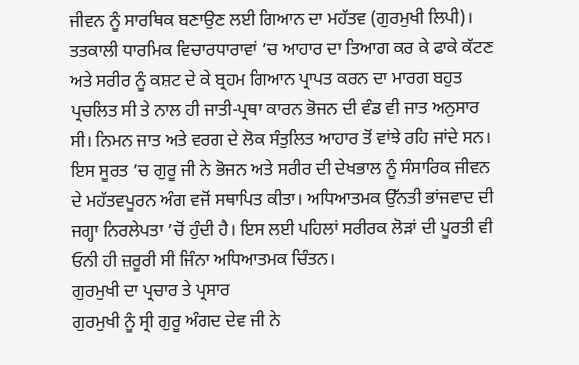ਜੀਵਨ ਨੂੰ ਸਾਰਥਿਕ ਬਣਾਉਣ ਲਈ ਗਿਆਨ ਦਾ ਮਹੱਤਵ (ਗੁਰਮੁਖੀ ਲਿਪੀ)। ਤਤਕਾਲੀ ਧਾਰਮਿਕ ਵਿਚਾਰਧਾਰਾਵਾਂ ’ਚ ਆਹਾਰ ਦਾ ਤਿਆਗ ਕਰ ਕੇ ਫਾਕੇ ਕੱਟਣ ਅਤੇ ਸਰੀਰ ਨੂੰ ਕਸ਼ਟ ਦੇ ਕੇ ਬ੍ਰਹਮ ਗਿਆਨ ਪ੍ਰਾਪਤ ਕਰਨ ਦਾ ਮਾਰਗ ਬਹੁਤ ਪ੍ਰਚਲਿਤ ਸੀ ਤੇ ਨਾਲ ਹੀ ਜਾਤੀ-ਪ੍ਰਥਾ ਕਾਰਨ ਭੋਜਨ ਦੀ ਵੰਡ ਵੀ ਜਾਤ ਅਨੁਸਾਰ ਸੀ। ਨਿਮਨ ਜਾਤ ਅਤੇ ਵਰਗ ਦੇ ਲੋਕ ਸੰਤੁਲਿਤ ਆਹਾਰ ਤੋਂ ਵਾਂਝੇ ਰਹਿ ਜਾਂਦੇ ਸਨ। ਇਸ ਸੂਰਤ ’ਚ ਗੁਰੂ ਜੀ ਨੇ ਭੋਜਨ ਅਤੇ ਸਰੀਰ ਦੀ ਦੇਖਭਾਲ ਨੂੰ ਸੰਸਾਰਿਕ ਜੀਵਨ ਦੇ ਮਹੱਤਵਪੂਰਨ ਅੰਗ ਵਜੋਂ ਸਥਾਪਿਤ ਕੀਤਾ। ਅਧਿਆਤਮਕ ਉੱਨਤੀ ਭਾਂਜਵਾਦ ਦੀ ਜਗ੍ਹਾ ਨਿਰਲੇਪਤਾ ’ਚੋਂ ਹੁੰਦੀ ਹੈ। ਇਸ ਲਈ ਪਹਿਲਾਂ ਸਰੀਰਕ ਲੋੜਾਂ ਦੀ ਪੂਰਤੀ ਵੀ ਓਨੀ ਹੀ ਜ਼ਰੂਰੀ ਸੀ ਜਿੰਨਾ ਅਧਿਆਤਮਕ ਚਿੰਤਨ।
ਗੁਰਮੁਖੀ ਦਾ ਪ੍ਰਚਾਰ ਤੇ ਪ੍ਰਸਾਰ
ਗੁਰਮੁਖੀ ਨੂੰ ਸ੍ਰੀ ਗੁਰੂ ਅੰਗਦ ਦੇਵ ਜੀ ਨੇ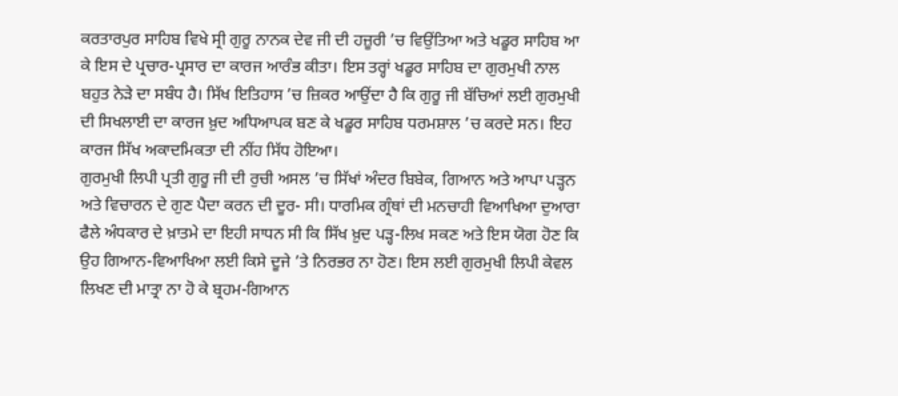ਕਰਤਾਰਪੁਰ ਸਾਹਿਬ ਵਿਖੇ ਸ੍ਰੀ ਗੁਰੂ ਨਾਨਕ ਦੇਵ ਜੀ ਦੀ ਹਜ਼ੂਰੀ ’ਚ ਵਿਉਂਤਿਆ ਅਤੇ ਖਡੂਰ ਸਾਹਿਬ ਆ ਕੇ ਇਸ ਦੇ ਪ੍ਰਚਾਰ-ਪ੍ਰਸਾਰ ਦਾ ਕਾਰਜ ਆਰੰਭ ਕੀਤਾ। ਇਸ ਤਰ੍ਹਾਂ ਖਡੂਰ ਸਾਹਿਬ ਦਾ ਗੁਰਮੁਖੀ ਨਾਲ ਬਹੁਤ ਨੇੜੇ ਦਾ ਸਬੰਧ ਹੈ। ਸਿੱਖ ਇਤਿਹਾਸ ’ਚ ਜ਼ਿਕਰ ਆਉਂਦਾ ਹੈ ਕਿ ਗੁਰੂ ਜੀ ਬੱਚਿਆਂ ਲਈ ਗੁਰਮੁਖੀ ਦੀ ਸਿਖਲਾਈ ਦਾ ਕਾਰਜ ਖ਼ੁਦ ਅਧਿਆਪਕ ਬਣ ਕੇ ਖਡੂਰ ਸਾਹਿਬ ਧਰਮਸ਼ਾਲ ’ਚ ਕਰਦੇ ਸਨ। ਇਹ ਕਾਰਜ ਸਿੱਖ ਅਕਾਦਮਿਕਤਾ ਦੀ ਨੀਂਹ ਸਿੱਧ ਹੋਇਆ।
ਗੁਰਮੁਖੀ ਲਿਪੀ ਪ੍ਰਤੀ ਗੁਰੂ ਜੀ ਦੀ ਰੁਚੀ ਅਸਲ ’ਚ ਸਿੱਖਾਂ ਅੰਦਰ ਬਿਬੇਕ, ਗਿਆਨ ਅਤੇ ਆਪਾ ਪੜ੍ਹਨ ਅਤੇ ਵਿਚਾਰਨ ਦੇ ਗੁਣ ਪੈਦਾ ਕਰਨ ਦੀ ਦੂਰ- ਸੀ। ਧਾਰਮਿਕ ਗ੍ਰੰਥਾਂ ਦੀ ਮਨਚਾਹੀ ਵਿਆਖਿਆ ਦੁਆਰਾ ਫੈਲੇ ਅੰਧਕਾਰ ਦੇ ਖ਼ਾਤਮੇ ਦਾ ਇਹੀ ਸਾਧਨ ਸੀ ਕਿ ਸਿੱਖ ਖ਼ੁਦ ਪੜ੍ਹ-ਲਿਖ ਸਕਣ ਅਤੇ ਇਸ ਯੋਗ ਹੋਣ ਕਿ ਉਹ ਗਿਆਨ-ਵਿਆਖਿਆ ਲਈ ਕਿਸੇ ਦੂਜੇ ’ਤੇ ਨਿਰਭਰ ਨਾ ਹੋਣ। ਇਸ ਲਈ ਗੁਰਮੁਖੀ ਲਿਪੀ ਕੇਵਲ ਲਿਖਣ ਦੀ ਮਾਤ੍ਰਾ ਨਾ ਹੋ ਕੇ ਬ੍ਰਹਮ-ਗਿਆਨ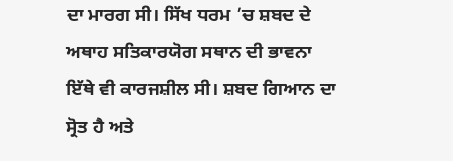ਦਾ ਮਾਰਗ ਸੀ। ਸਿੱਖ ਧਰਮ ’ਚ ਸ਼ਬਦ ਦੇ ਅਥਾਹ ਸਤਿਕਾਰਯੋਗ ਸਥਾਨ ਦੀ ਭਾਵਨਾ ਇੱਥੇ ਵੀ ਕਾਰਜਸ਼ੀਲ ਸੀ। ਸ਼ਬਦ ਗਿਆਨ ਦਾ ਸ੍ਰੋਤ ਹੈ ਅਤੇ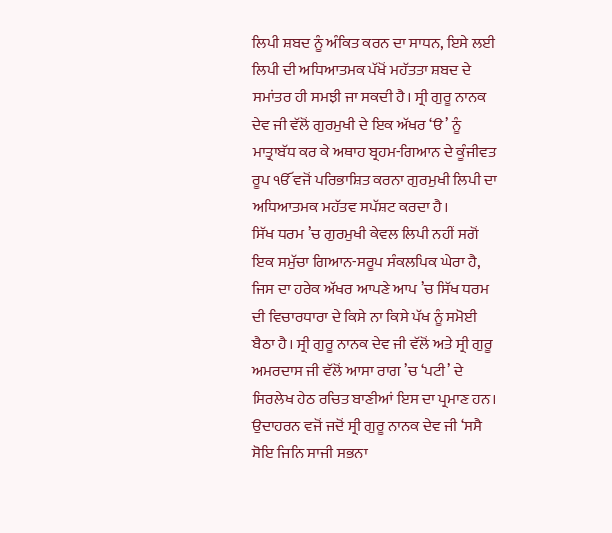ਲਿਪੀ ਸ਼ਬਦ ਨੂੰ ਅੰਕਿਤ ਕਰਨ ਦਾ ਸਾਧਨ, ਇਸੇ ਲਈ ਲਿਪੀ ਦੀ ਅਧਿਆਤਮਕ ਪੱਖੋਂ ਮਹੱਤਤਾ ਸ਼ਬਦ ਦੇ ਸਮਾਂਤਰ ਹੀ ਸਮਝੀ ਜਾ ਸਕਦੀ ਹੈ। ਸ੍ਰੀ ਗੁਰੂ ਨਾਨਕ ਦੇਵ ਜੀ ਵੱਲੋਂ ਗੁਰਮੁਖੀ ਦੇ ਇਕ ਅੱਖਰ ‘ੳ’ ਨੂੰ ਮਾਤ੍ਰਾਬੱਧ ਕਰ ਕੇ ਅਥਾਹ ਬ੍ਰਹਮ-ਗਿਆਨ ਦੇ ਕੂੰਜੀਵਤ ਰੂਪ ੴ ਵਜੋਂ ਪਰਿਭਾਸ਼ਿਤ ਕਰਨਾ ਗੁਰਮੁਖੀ ਲਿਪੀ ਦਾ ਅਧਿਆਤਮਕ ਮਹੱਤਵ ਸਪੱਸ਼ਟ ਕਰਦਾ ਹੈ।
ਸਿੱਖ ਧਰਮ ’ਚ ਗੁਰਮੁਖੀ ਕੇਵਲ ਲਿਪੀ ਨਹੀਂ ਸਗੋਂ ਇਕ ਸਮੁੱਚਾ ਗਿਆਨ-ਸਰੂਪ ਸੰਕਲਪਿਕ ਘੇਰਾ ਹੈ, ਜਿਸ ਦਾ ਹਰੇਕ ਅੱਖਰ ਆਪਣੇ ਆਪ ’ਚ ਸਿੱਖ ਧਰਮ ਦੀ ਵਿਚਾਰਧਾਰਾ ਦੇ ਕਿਸੇ ਨਾ ਕਿਸੇ ਪੱਖ ਨੂੰ ਸਮੋਈ ਬੈਠਾ ਹੈ। ਸ੍ਰੀ ਗੁਰੂ ਨਾਨਕ ਦੇਵ ਜੀ ਵੱਲੋਂ ਅਤੇ ਸ੍ਰੀ ਗੁਰੂ ਅਮਰਦਾਸ ਜੀ ਵੱਲੋਂ ਆਸਾ ਰਾਗ ’ਚ ‘ਪਟੀ’ ਦੇ ਸਿਰਲੇਖ ਹੇਠ ਰਚਿਤ ਬਾਣੀਆਂ ਇਸ ਦਾ ਪ੍ਰਮਾਣ ਹਨ। ਉਦਾਹਰਨ ਵਜੋਂ ਜਦੋਂ ਸ੍ਰੀ ਗੁਰੂ ਨਾਨਕ ਦੇਵ ਜੀ ‘ਸਸੈ ਸੋਇ ਜਿਨਿ ਸਾਜੀ ਸਭਨਾ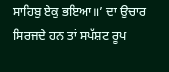ਸਾਹਿਬੁ ਏਕੁ ਭਇਆ॥’ ਦਾ ਉਚਾਰ ਸਿਰਜਦੇ ਹਨ ਤਾਂ ਸਪੱਸ਼ਟ ਰੂਪ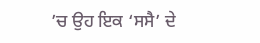’ਚ ਉਹ ਇਕ ‘ਸਸੈ’ ਦੇ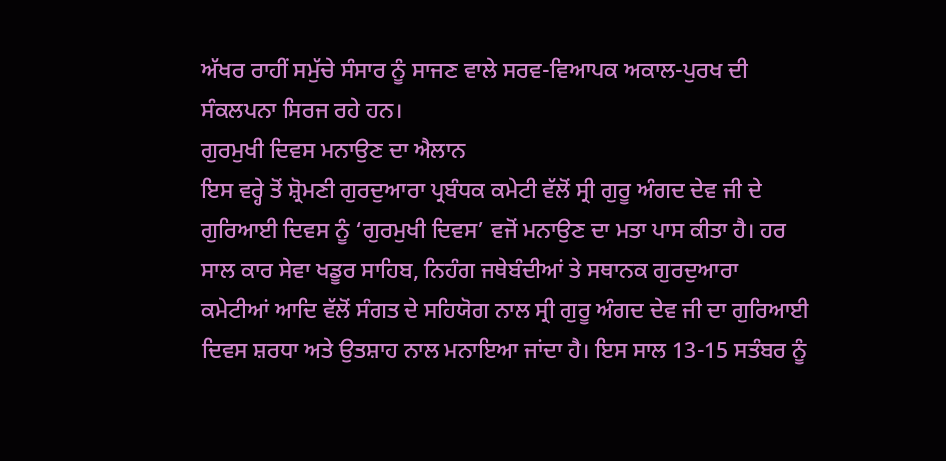ਅੱਖਰ ਰਾਹੀਂ ਸਮੁੱਚੇ ਸੰਸਾਰ ਨੂੰ ਸਾਜਣ ਵਾਲੇ ਸਰਵ-ਵਿਆਪਕ ਅਕਾਲ-ਪੁਰਖ ਦੀ ਸੰਕਲਪਨਾ ਸਿਰਜ ਰਹੇ ਹਨ।
ਗੁਰਮੁਖੀ ਦਿਵਸ ਮਨਾਉਣ ਦਾ ਐਲਾਨ
ਇਸ ਵਰ੍ਹੇ ਤੋਂ ਸ਼੍ਰੋਮਣੀ ਗੁਰਦੁਆਰਾ ਪ੍ਰਬੰਧਕ ਕਮੇਟੀ ਵੱਲੋਂ ਸ੍ਰੀ ਗੁਰੂ ਅੰਗਦ ਦੇਵ ਜੀ ਦੇ ਗੁਰਿਆਈ ਦਿਵਸ ਨੂੰ ‘ਗੁਰਮੁਖੀ ਦਿਵਸ’ ਵਜੋਂ ਮਨਾਉਣ ਦਾ ਮਤਾ ਪਾਸ ਕੀਤਾ ਹੈ। ਹਰ ਸਾਲ ਕਾਰ ਸੇਵਾ ਖਡੂਰ ਸਾਹਿਬ, ਨਿਹੰਗ ਜਥੇਬੰਦੀਆਂ ਤੇ ਸਥਾਨਕ ਗੁਰਦੁਆਰਾ ਕਮੇਟੀਆਂ ਆਦਿ ਵੱਲੋਂ ਸੰਗਤ ਦੇ ਸਹਿਯੋਗ ਨਾਲ ਸ੍ਰੀ ਗੁਰੂ ਅੰਗਦ ਦੇਵ ਜੀ ਦਾ ਗੁਰਿਆਈ ਦਿਵਸ ਸ਼ਰਧਾ ਅਤੇ ਉਤਸ਼ਾਹ ਨਾਲ ਮਨਾਇਆ ਜਾਂਦਾ ਹੈ। ਇਸ ਸਾਲ 13-15 ਸਤੰਬਰ ਨੂੰ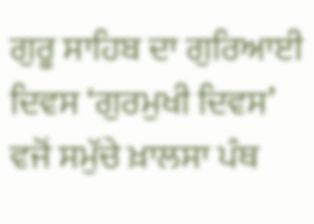ਗੁਰੂ ਸਾਹਿਬ ਦਾ ਗੁਰਿਆਈ ਦਿਵਸ ‘ਗੁਰਮੁਖੀ ਦਿਵਸ’ ਵਜੋਂ ਸਮੁੱਚੇ ਖ਼ਾਲਸਾ ਪੰਥ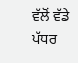ਵੱਲੋਂ ਵੱਡੇ ਪੱਧਰ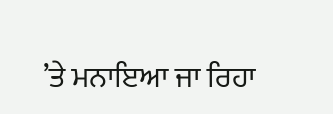’ਤੇ ਮਨਾਇਆ ਜਾ ਰਿਹਾ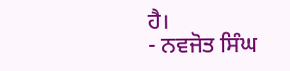ਹੈ।
- ਨਵਜੋਤ ਸਿੰਘ